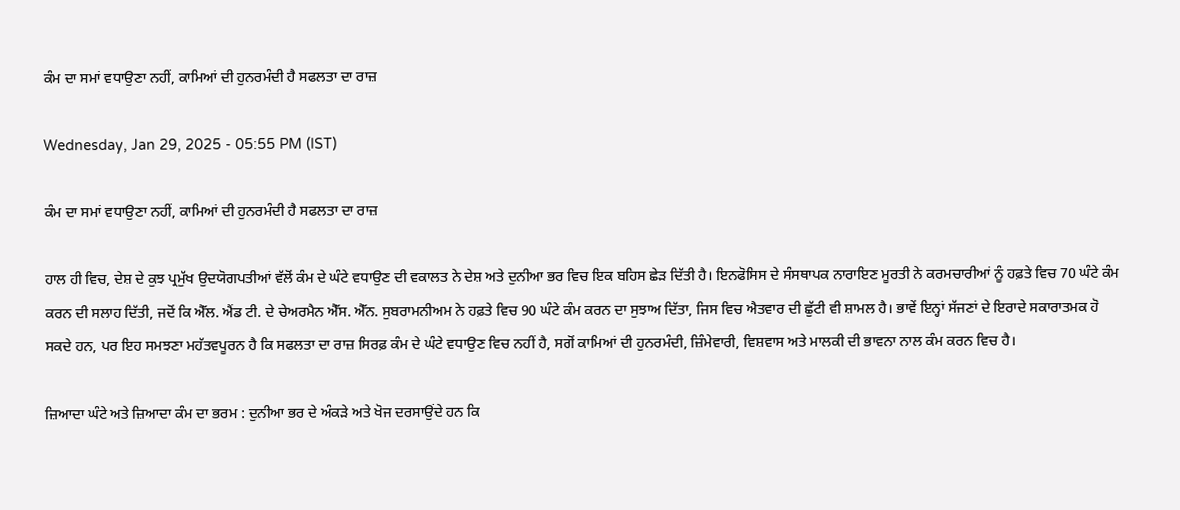ਕੰਮ ਦਾ ਸਮਾਂ ਵਧਾਉਣਾ ਨਹੀਂ, ਕਾਮਿਆਂ ਦੀ ਹੁਨਰਮੰਦੀ ਹੈ ਸਫਲਤਾ ਦਾ ਰਾਜ਼

Wednesday, Jan 29, 2025 - 05:55 PM (IST)

ਕੰਮ ਦਾ ਸਮਾਂ ਵਧਾਉਣਾ ਨਹੀਂ, ਕਾਮਿਆਂ ਦੀ ਹੁਨਰਮੰਦੀ ਹੈ ਸਫਲਤਾ ਦਾ ਰਾਜ਼

ਹਾਲ ਹੀ ਵਿਚ, ਦੇਸ਼ ਦੇ ਕੁਝ ਪ੍ਰਮੁੱਖ ਉਦਯੋਗਪਤੀਆਂ ਵੱਲੋਂ ਕੰਮ ਦੇ ਘੰਟੇ ਵਧਾਉਣ ਦੀ ਵਕਾਲਤ ਨੇ ਦੇਸ਼ ਅਤੇ ਦੁਨੀਆ ਭਰ ਵਿਚ ਇਕ ਬਹਿਸ ਛੇੜ ਦਿੱਤੀ ਹੈ। ਇਨਫੋਸਿਸ ਦੇ ਸੰਸਥਾਪਕ ਨਾਰਾਇਣ ਮੂਰਤੀ ਨੇ ਕਰਮਚਾਰੀਆਂ ਨੂੰ ਹਫ਼ਤੇ ਵਿਚ 70 ਘੰਟੇ ਕੰਮ ਕਰਨ ਦੀ ਸਲਾਹ ਦਿੱਤੀ, ਜਦੋਂ ਕਿ ਐੱਲ. ਐਂਡ ਟੀ. ਦੇ ਚੇਅਰਮੈਨ ਐੱਸ. ਐੱਨ. ਸੁਬਰਾਮਨੀਅਮ ਨੇ ਹਫ਼ਤੇ ਵਿਚ 90 ਘੰਟੇ ਕੰਮ ਕਰਨ ਦਾ ਸੁਝਾਅ ਦਿੱਤਾ, ਜਿਸ ਵਿਚ ਐਤਵਾਰ ਦੀ ਛੁੱਟੀ ਵੀ ਸ਼ਾਮਲ ਹੈ। ਭਾਵੇਂ ਇਨ੍ਹਾਂ ਸੱਜਣਾਂ ਦੇ ਇਰਾਦੇ ਸਕਾਰਾਤਮਕ ਹੋ ਸਕਦੇ ਹਨ, ਪਰ ਇਹ ਸਮਝਣਾ ਮਹੱਤਵਪੂਰਨ ਹੈ ਕਿ ਸਫਲਤਾ ਦਾ ਰਾਜ਼ ਸਿਰਫ਼ ਕੰਮ ਦੇ ਘੰਟੇ ਵਧਾਉਣ ਵਿਚ ਨਹੀਂ ਹੈ, ਸਗੋਂ ਕਾਮਿਆਂ ਦੀ ਹੁਨਰਮੰਦੀ, ਜ਼ਿੰਮੇਵਾਰੀ, ਵਿਸ਼ਵਾਸ ਅਤੇ ਮਾਲਕੀ ਦੀ ਭਾਵਨਾ ਨਾਲ ਕੰਮ ਕਰਨ ਵਿਚ ਹੈ।

ਜ਼ਿਆਦਾ ਘੰਟੇ ਅਤੇ ਜ਼ਿਆਦਾ ਕੰਮ ਦਾ ਭਰਮ : ਦੁਨੀਆ ਭਰ ਦੇ ਅੰਕੜੇ ਅਤੇ ਖੋਜ ਦਰਸਾਉਂਦੇ ਹਨ ਕਿ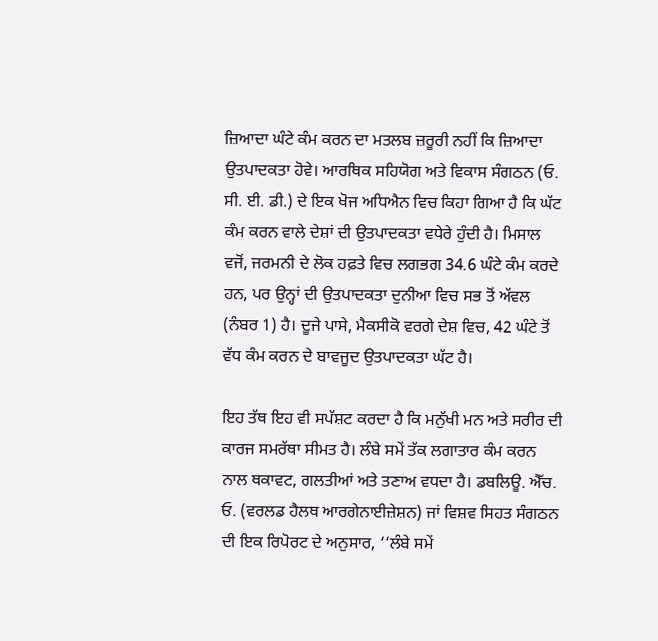ਜ਼ਿਆਦਾ ਘੰਟੇ ਕੰਮ ਕਰਨ ਦਾ ਮਤਲਬ ਜ਼ਰੂਰੀ ਨਹੀਂ ਕਿ ਜ਼ਿਆਦਾ ਉਤਪਾਦਕਤਾ ਹੋਵੇ। ਆਰਥਿਕ ਸਹਿਯੋਗ ਅਤੇ ਵਿਕਾਸ ਸੰਗਠਨ (ਓ. ਸੀ. ਈ. ਡੀ.) ਦੇ ਇਕ ਖੋਜ ਅਧਿਐਨ ਵਿਚ ਕਿਹਾ ਗਿਆ ਹੈ ਕਿ ਘੱਟ ਕੰਮ ਕਰਨ ਵਾਲੇ ਦੇਸ਼ਾਂ ਦੀ ਉਤਪਾਦਕਤਾ ਵਧੇਰੇ ਹੁੰਦੀ ਹੈ। ਮਿਸਾਲ ਵਜੋਂ, ਜਰਮਨੀ ਦੇ ਲੋਕ ਹਫ਼ਤੇ ਵਿਚ ਲਗਭਗ 34.6 ਘੰਟੇ ਕੰਮ ਕਰਦੇ ਹਨ, ਪਰ ਉਨ੍ਹਾਂ ਦੀ ਉਤਪਾਦਕਤਾ ਦੁਨੀਆ ਵਿਚ ਸਭ ਤੋਂ ਅੱਵਲ (ਨੰਬਰ 1) ਹੈ। ਦੂਜੇ ਪਾਸੇ, ਮੈਕਸੀਕੋ ਵਰਗੇ ਦੇਸ਼ ਵਿਚ, 42 ਘੰਟੇ ਤੋਂ ਵੱਧ ਕੰਮ ਕਰਨ ਦੇ ਬਾਵਜੂਦ ਉਤਪਾਦਕਤਾ ਘੱਟ ਹੈ।

ਇਹ ਤੱਥ ਇਹ ਵੀ ਸਪੱਸ਼ਟ ਕਰਦਾ ਹੈ ਕਿ ਮਨੁੱਖੀ ਮਨ ਅਤੇ ਸਰੀਰ ਦੀ ਕਾਰਜ ਸਮਰੱਥਾ ਸੀਮਤ ਹੈ। ਲੰਬੇ ਸਮੇਂ ਤੱਕ ਲਗਾਤਾਰ ਕੰਮ ਕਰਨ ਨਾਲ ਥਕਾਵਟ, ਗਲਤੀਆਂ ਅਤੇ ਤਣਾਅ ਵਧਦਾ ਹੈ। ਡਬਲਿਊ. ਐੱਚ. ਓ. (ਵਰਲਡ ਹੈਲਥ ਆਰਗੇਨਾਈਜ਼ੇਸ਼ਨ) ਜਾਂ ਵਿਸ਼ਵ ਸਿਹਤ ਸੰਗਠਨ ਦੀ ਇਕ ਰਿਪੋਰਟ ਦੇ ਅਨੁਸਾਰ, ‘‘ਲੰਬੇ ਸਮੇਂ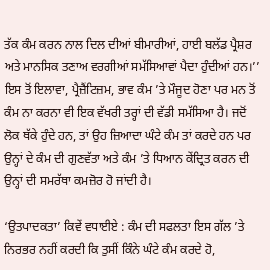ਤੱਕ ਕੰਮ ਕਰਨ ਨਾਲ ਦਿਲ ਦੀਆਂ ਬੀਮਾਰੀਆਂ, ਹਾਈ ਬਲੱਡ ਪ੍ਰੈਸ਼ਰ ਅਤੇ ਮਾਨਸਿਕ ਤਣਾਅ ਵਰਗੀਆਂ ਸਮੱਸਿਆਵਾਂ ਪੈਦਾ ਹੁੰਦੀਆਂ ਹਨ।’’ ਇਸ ਤੋਂ ਇਲਾਵਾ, ਪ੍ਰੈਜ਼ੈਂਟਿਜ਼ਮ, ਭਾਵ ਕੰਮ ’ਤੇ ਮੌਜੂਦ ਹੋਣਾ ਪਰ ਮਨ ਤੋਂ ਕੰਮ ਨਾ ਕਰਨਾ ਵੀ ਇਕ ਵੱਖਰੀ ਤਰ੍ਹਾਂ ਦੀ ਵੱਡੀ ਸਮੱਸਿਆ ਹੈ। ਜਦੋਂ ਲੋਕ ਥੱਕੇ ਹੁੰਦੇ ਹਨ, ਤਾਂ ਉਹ ਜ਼ਿਆਦਾ ਘੰਟੇ ਕੰਮ ਤਾਂ ਕਰਦੇ ਹਨ ਪਰ ਉਨ੍ਹਾਂ ਦੇ ਕੰਮ ਦੀ ਗੁਣਵੱਤਾ ਅਤੇ ਕੰਮ ’ਤੇ ਧਿਆਨ ਕੇਂਦ੍ਰਿਤ ਕਰਨ ਦੀ ਉਨ੍ਹਾਂ ਦੀ ਸਮਰੱਥਾ ਕਮਜ਼ੋਰ ਹੋ ਜਾਂਦੀ ਹੈ।

‘ਉਤਪਾਦਕਤਾ’ ਕਿਵੇਂ ਵਧਾਈਏ : ਕੰਮ ਦੀ ਸਫਲਤਾ ਇਸ ਗੱਲ ’ਤੇ ਨਿਰਭਰ ਨਹੀਂ ਕਰਦੀ ਕਿ ਤੁਸੀਂ ਕਿੰਨੇ ਘੰਟੇ ਕੰਮ ਕਰਦੇ ਹੋ,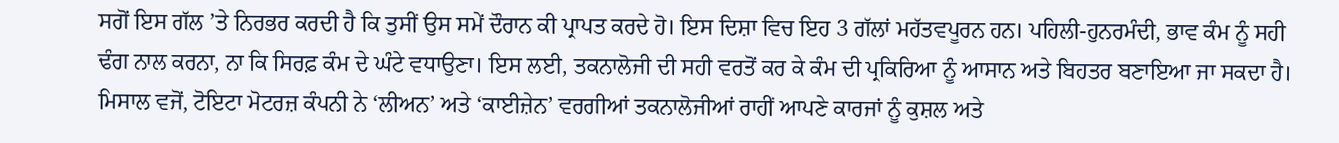ਸਗੋਂ ਇਸ ਗੱਲ ’ਤੇ ਨਿਰਭਰ ਕਰਦੀ ਹੈ ਕਿ ਤੁਸੀਂ ਉਸ ਸਮੇਂ ਦੌਰਾਨ ਕੀ ਪ੍ਰਾਪਤ ਕਰਦੇ ਹੋ। ਇਸ ਦਿਸ਼ਾ ਵਿਚ ਇਹ 3 ਗੱਲਾਂ ਮਹੱਤਵਪੂਰਨ ਹਨ। ਪਹਿਲੀ-ਹੁਨਰਮੰਦੀ, ਭਾਵ ਕੰਮ ਨੂੰ ਸਹੀ ਢੰਗ ਨਾਲ ਕਰਨਾ, ਨਾ ਕਿ ਸਿਰਫ਼ ਕੰਮ ਦੇ ਘੰਟੇ ਵਧਾਉਣਾ। ਇਸ ਲਈ, ਤਕਨਾਲੋਜੀ ਦੀ ਸਹੀ ਵਰਤੋਂ ਕਰ ਕੇ ਕੰਮ ਦੀ ਪ੍ਰਕਿਰਿਆ ਨੂੰ ਆਸਾਨ ਅਤੇ ਬਿਹਤਰ ਬਣਾਇਆ ਜਾ ਸਕਦਾ ਹੈ। ਮਿਸਾਲ ਵਜੋਂ, ਟੋਇਟਾ ਮੋਟਰਜ਼ ਕੰਪਨੀ ਨੇ ‘ਲੀਅਨ’ ਅਤੇ ‘ਕਾਈਜ਼ੇਨ’ ਵਰਗੀਆਂ ਤਕਨਾਲੋਜੀਆਂ ਰਾਹੀਂ ਆਪਣੇ ਕਾਰਜਾਂ ਨੂੰ ਕੁਸ਼ਲ ਅਤੇ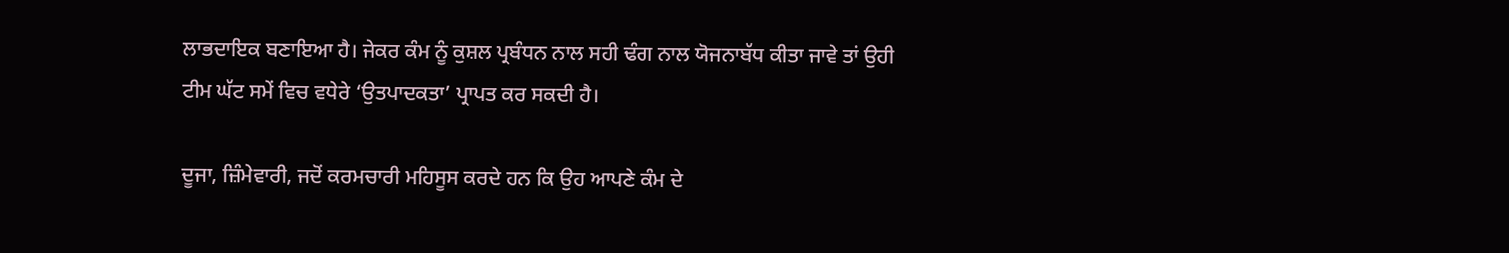ਲਾਭਦਾਇਕ ਬਣਾਇਆ ਹੈ। ਜੇਕਰ ਕੰਮ ਨੂੰ ਕੁਸ਼ਲ ਪ੍ਰਬੰਧਨ ਨਾਲ ਸਹੀ ਢੰਗ ਨਾਲ ਯੋਜਨਾਬੱਧ ਕੀਤਾ ਜਾਵੇ ਤਾਂ ਉਹੀ ਟੀਮ ਘੱਟ ਸਮੇਂ ਵਿਚ ਵਧੇਰੇ ‘ਉਤਪਾਦਕਤਾ’ ਪ੍ਰਾਪਤ ਕਰ ਸਕਦੀ ਹੈ।

ਦੂਜਾ, ਜ਼ਿੰਮੇਵਾਰੀ, ਜਦੋਂ ਕਰਮਚਾਰੀ ਮਹਿਸੂਸ ਕਰਦੇ ਹਨ ਕਿ ਉਹ ਆਪਣੇ ਕੰਮ ਦੇ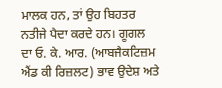ਮਾਲਕ ਹਨ, ਤਾਂ ਉਹ ਬਿਹਤਰ ਨਤੀਜੇ ਪੈਦਾ ਕਰਦੇ ਹਨ। ਗੂਗਲ ਦਾ ਓ. ਕੇ. ਆਰ. (ਆਬਜੈਕਟਿਜ਼ਮ ਐਂਡ ਕੀ ਰਿਜ਼ਲਟ) ਭਾਵ ਉਦੇਸ਼ ਅਤੇ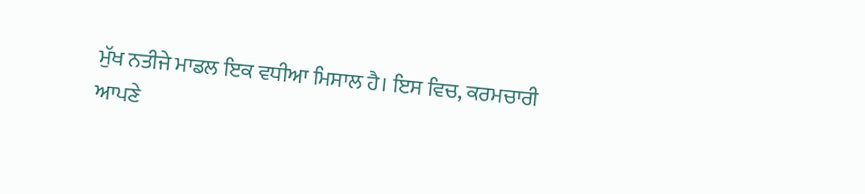ਮੁੱਖ ਨਤੀਜੇ ਮਾਡਲ ਇਕ ਵਧੀਆ ਮਿਸਾਲ ਹੈ। ਇਸ ਵਿਚ, ਕਰਮਚਾਰੀ ਆਪਣੇ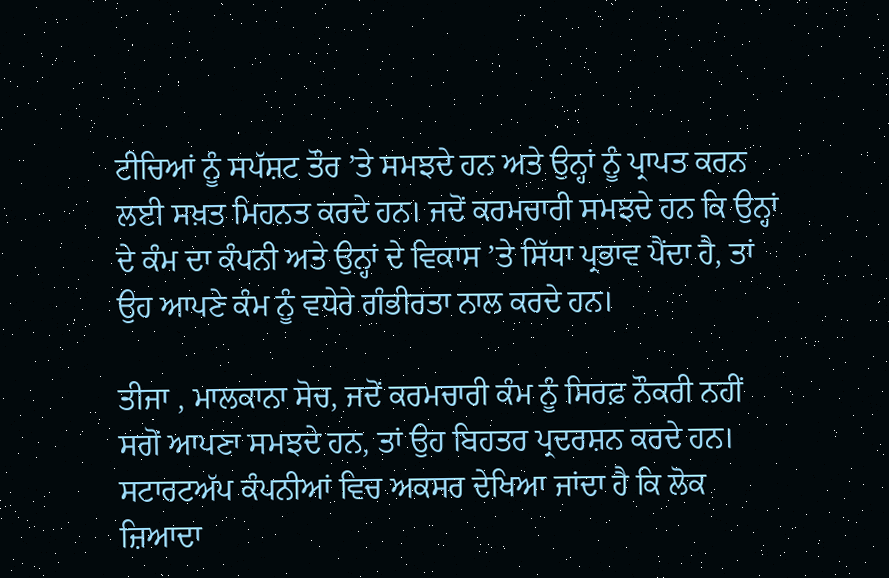ਟੀਚਿਆਂ ਨੂੰ ਸਪੱਸ਼ਟ ਤੌਰ ’ਤੇ ਸਮਝਦੇ ਹਨ ਅਤੇ ਉਨ੍ਹਾਂ ਨੂੰ ਪ੍ਰਾਪਤ ਕਰਨ ਲਈ ਸਖ਼ਤ ਮਿਹਨਤ ਕਰਦੇ ਹਨ। ਜਦੋਂ ਕਰਮਚਾਰੀ ਸਮਝਦੇ ਹਨ ਕਿ ਉਨ੍ਹਾਂ ਦੇ ਕੰਮ ਦਾ ਕੰਪਨੀ ਅਤੇ ਉਨ੍ਹਾਂ ਦੇ ਵਿਕਾਸ ’ਤੇ ਸਿੱਧਾ ਪ੍ਰਭਾਵ ਪੈਂਦਾ ਹੈ, ਤਾਂ ਉਹ ਆਪਣੇ ਕੰਮ ਨੂੰ ਵਧੇਰੇ ਗੰਭੀਰਤਾ ਨਾਲ ਕਰਦੇ ਹਨ।

ਤੀਜਾ , ਮਾਲਕਾਨਾ ਸੋਚ, ਜਦੋਂ ਕਰਮਚਾਰੀ ਕੰਮ ਨੂੰ ਸਿਰਫ਼ ਨੌਕਰੀ ਨਹੀਂ ਸਗੋਂ ਆਪਣਾ ਸਮਝਦੇ ਹਨ, ਤਾਂ ਉਹ ਬਿਹਤਰ ਪ੍ਰਦਰਸ਼ਨ ਕਰਦੇ ਹਨ। ਸਟਾਰਟਅੱਪ ਕੰਪਨੀਆਂ ਵਿਚ ਅਕਸਰ ਦੇਖਿਆ ਜਾਂਦਾ ਹੈ ਕਿ ਲੋਕ ਜ਼ਿਆਦਾ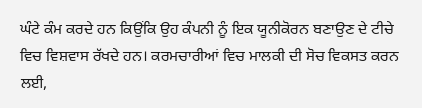ਘੰਟੇ ਕੰਮ ਕਰਦੇ ਹਨ ਕਿਉਂਕਿ ਉਹ ਕੰਪਨੀ ਨੂੰ ਇਕ ਯੂਨੀਕੋਰਨ ਬਣਾਉਣ ਦੇ ਟੀਚੇ ਵਿਚ ਵਿਸ਼ਵਾਸ ਰੱਖਦੇ ਹਨ। ਕਰਮਚਾਰੀਆਂ ਵਿਚ ਮਾਲਕੀ ਦੀ ਸੋਚ ਵਿਕਸਤ ਕਰਨ ਲਈ,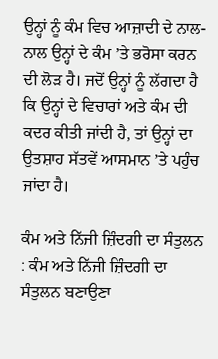ਉਨ੍ਹਾਂ ਨੂੰ ਕੰਮ ਵਿਚ ਆਜ਼ਾਦੀ ਦੇ ਨਾਲ-ਨਾਲ ਉਨ੍ਹਾਂ ਦੇ ਕੰਮ ’ਤੇ ਭਰੋਸਾ ਕਰਨ ਦੀ ਲੋੜ ਹੈ। ਜਦੋਂ ਉਨ੍ਹਾਂ ਨੂੰ ਲੱਗਦਾ ਹੈ ਕਿ ਉਨ੍ਹਾਂ ਦੇ ਵਿਚਾਰਾਂ ਅਤੇ ਕੰਮ ਦੀ ਕਦਰ ਕੀਤੀ ਜਾਂਦੀ ਹੈ, ਤਾਂ ਉਨ੍ਹਾਂ ਦਾ ਉਤਸ਼ਾਹ ਸੱਤਵੇਂ ਆਸਮਾਨ ’ਤੇ ਪਹੁੰਚ ਜਾਂਦਾ ਹੈ।

ਕੰਮ ਅਤੇ ਨਿੱਜੀ ਜ਼ਿੰਦਗੀ ਦਾ ਸੰਤੁਲਨ : ਕੰਮ ਅਤੇ ਨਿੱਜੀ ਜ਼ਿੰਦਗੀ ਦਾ ਸੰਤੁਲਨ ਬਣਾਉਣਾ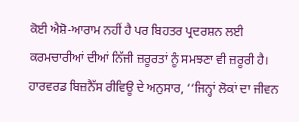ਕੋਈ ਐਸ਼ੋ-ਆਰਾਮ ਨਹੀਂ ਹੈ ਪਰ ਬਿਹਤਰ ਪ੍ਰਦਰਸ਼ਨ ਲਈ ਕਰਮਚਾਰੀਆਂ ਦੀਆਂ ਨਿੱਜੀ ਜ਼ਰੂਰਤਾਂ ਨੂੰ ਸਮਝਣਾ ਵੀ ਜ਼ਰੂਰੀ ਹੈ। ਹਾਰਵਰਡ ਬਿਜ਼ਨੈੱਸ ਰੀਵਿਊ ਦੇ ਅਨੁਸਾਰ, ‘‘ਜਿਨ੍ਹਾਂ ਲੋਕਾਂ ਦਾ ਜੀਵਨ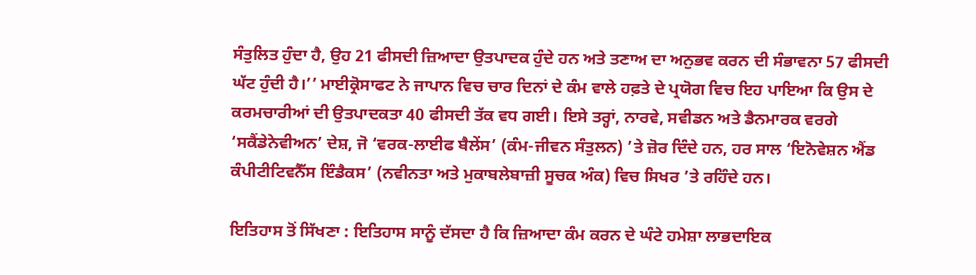ਸੰਤੁਲਿਤ ਹੁੰਦਾ ਹੈ, ਉਹ 21 ਫੀਸਦੀ ਜ਼ਿਆਦਾ ਉਤਪਾਦਕ ਹੁੰਦੇ ਹਨ ਅਤੇ ਤਣਾਅ ਦਾ ਅਨੁਭਵ ਕਰਨ ਦੀ ਸੰਭਾਵਨਾ 57 ਫੀਸਦੀ ਘੱਟ ਹੁੰਦੀ ਹੈ।’’ ਮਾਈਕ੍ਰੋਸਾਫਟ ਨੇ ਜਾਪਾਨ ਵਿਚ ਚਾਰ ਦਿਨਾਂ ਦੇ ਕੰਮ ਵਾਲੇ ਹਫ਼ਤੇ ਦੇ ਪ੍ਰਯੋਗ ਵਿਚ ਇਹ ਪਾਇਆ ਕਿ ਉਸ ਦੇ ਕਰਮਚਾਰੀਆਂ ਦੀ ਉਤਪਾਦਕਤਾ 40 ਫੀਸਦੀ ਤੱਕ ਵਧ ਗਈ। ਇਸੇ ਤਰ੍ਹਾਂ, ਨਾਰਵੇ, ਸਵੀਡਨ ਅਤੇ ਡੈਨਮਾਰਕ ਵਰਗੇ ‘ਸਕੈਂਡੇਨੇਵੀਅਨ’ ਦੇਸ਼, ਜੋ ‘ਵਰਕ-ਲਾਈਫ ਬੈਲੇਂਸ’ (ਕੰਮ-ਜੀਵਨ ਸੰਤੁਲਨ) ’ਤੇ ਜ਼ੋਰ ਦਿੰਦੇ ਹਨ, ਹਰ ਸਾਲ ‘ਇਨੋਵੇਸ਼ਨ ਐਂਡ ਕੰਪੀਟੀਟਿਵਨੈੱਸ ਇੰਡੈਕਸ’ (ਨਵੀਨਤਾ ਅਤੇ ਮੁਕਾਬਲੇਬਾਜ਼ੀ ਸੂਚਕ ਅੰਕ) ਵਿਚ ਸਿਖਰ ’ਤੇ ਰਹਿੰਦੇ ਹਨ।

ਇਤਿਹਾਸ ਤੋਂ ਸਿੱਖਣਾ : ਇਤਿਹਾਸ ਸਾਨੂੰ ਦੱਸਦਾ ਹੈ ਕਿ ਜ਼ਿਆਦਾ ਕੰਮ ਕਰਨ ਦੇ ਘੰਟੇ ਹਮੇਸ਼ਾ ਲਾਭਦਾਇਕ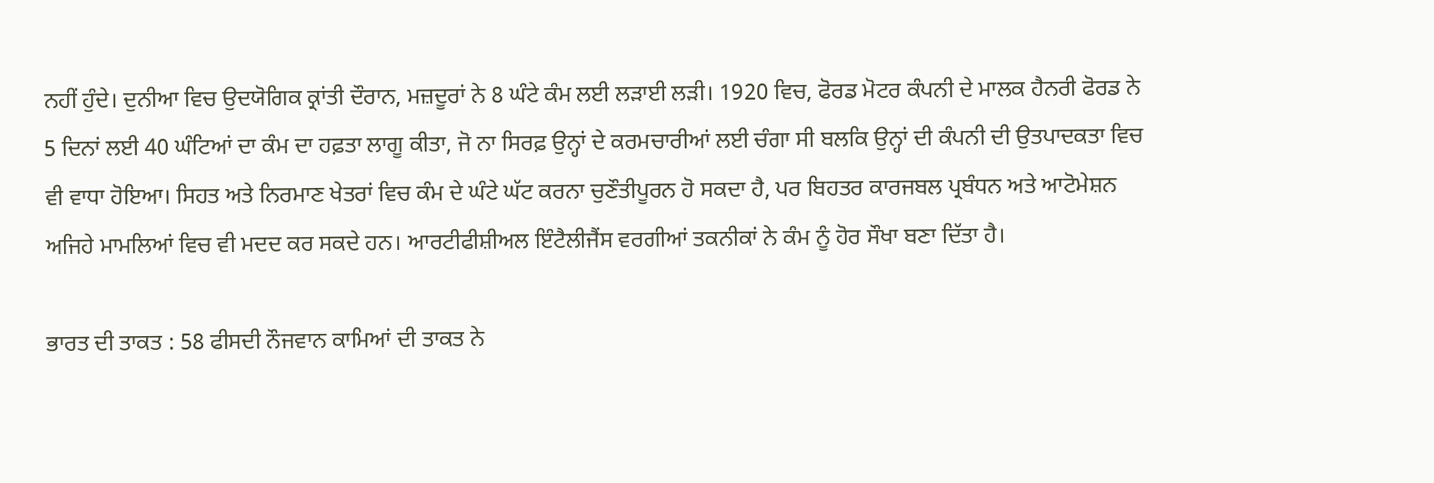ਨਹੀਂ ਹੁੰਦੇ। ਦੁਨੀਆ ਵਿਚ ਉਦਯੋਗਿਕ ਕ੍ਰਾਂਤੀ ਦੌਰਾਨ, ਮਜ਼ਦੂਰਾਂ ਨੇ 8 ਘੰਟੇ ਕੰਮ ਲਈ ਲੜਾਈ ਲੜੀ। 1920 ਵਿਚ, ਫੋਰਡ ਮੋਟਰ ਕੰਪਨੀ ਦੇ ਮਾਲਕ ਹੈਨਰੀ ਫੋਰਡ ਨੇ 5 ਦਿਨਾਂ ਲਈ 40 ਘੰਟਿਆਂ ਦਾ ਕੰਮ ਦਾ ਹਫ਼ਤਾ ਲਾਗੂ ਕੀਤਾ, ਜੋ ਨਾ ਸਿਰਫ਼ ਉਨ੍ਹਾਂ ਦੇ ਕਰਮਚਾਰੀਆਂ ਲਈ ਚੰਗਾ ਸੀ ਬਲਕਿ ਉਨ੍ਹਾਂ ਦੀ ਕੰਪਨੀ ਦੀ ਉਤਪਾਦਕਤਾ ਵਿਚ ਵੀ ਵਾਧਾ ਹੋਇਆ। ਸਿਹਤ ਅਤੇ ਨਿਰਮਾਣ ਖੇਤਰਾਂ ਵਿਚ ਕੰਮ ਦੇ ਘੰਟੇ ਘੱਟ ਕਰਨਾ ਚੁਣੌਤੀਪੂਰਨ ਹੋ ਸਕਦਾ ਹੈ, ਪਰ ਬਿਹਤਰ ਕਾਰਜਬਲ ਪ੍ਰਬੰਧਨ ਅਤੇ ਆਟੋਮੇਸ਼ਨ ਅਜਿਹੇ ਮਾਮਲਿਆਂ ਵਿਚ ਵੀ ਮਦਦ ਕਰ ਸਕਦੇ ਹਨ। ਆਰਟੀਫੀਸ਼ੀਅਲ ਇੰਟੈਲੀਜੈਂਸ ਵਰਗੀਆਂ ਤਕਨੀਕਾਂ ਨੇ ਕੰਮ ਨੂੰ ਹੋਰ ਸੌਖਾ ਬਣਾ ਦਿੱਤਾ ਹੈ।

ਭਾਰਤ ਦੀ ਤਾਕਤ : 58 ਫੀਸਦੀ ਨੌਜਵਾਨ ਕਾਮਿਆਂ ਦੀ ਤਾਕਤ ਨੇ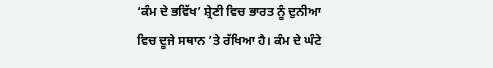‘ਕੰਮ ਦੇ ਭਵਿੱਖ’ ਸ਼੍ਰੇਣੀ ਵਿਚ ਭਾਰਤ ਨੂੰ ਦੁਨੀਆ ਵਿਚ ਦੂਜੇ ਸਥਾਨ ’ਤੇ ਰੱਖਿਆ ਹੈ। ਕੰਮ ਦੇ ਘੰਟੇ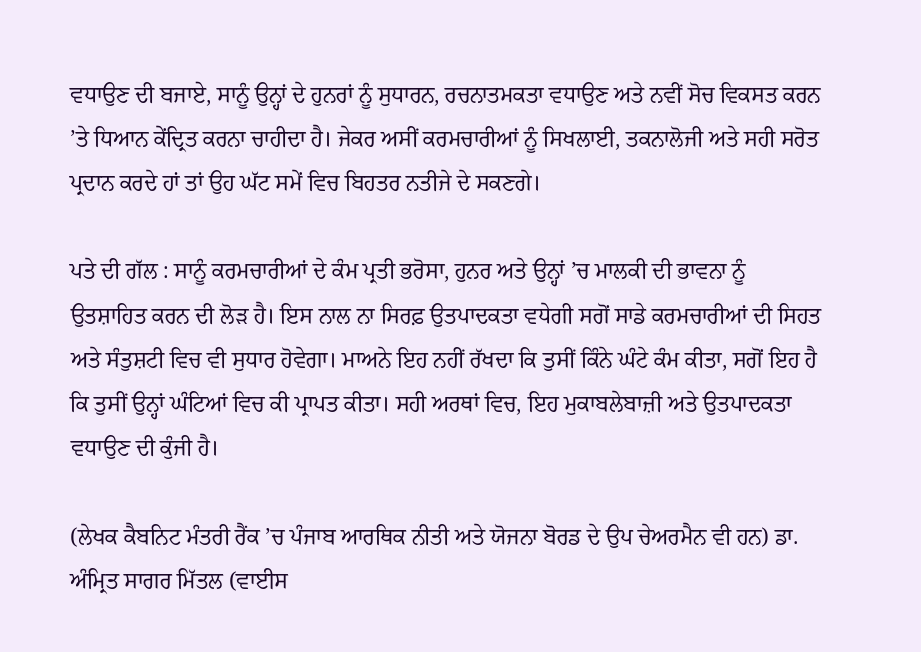ਵਧਾਉਣ ਦੀ ਬਜਾਏ, ਸਾਨੂੰ ਉਨ੍ਹਾਂ ਦੇ ਹੁਨਰਾਂ ਨੂੰ ਸੁਧਾਰਨ, ਰਚਨਾਤਮਕਤਾ ਵਧਾਉਣ ਅਤੇ ਨਵੀਂ ਸੋਚ ਵਿਕਸਤ ਕਰਨ ’ਤੇ ਧਿਆਨ ਕੇਂਦ੍ਰਿਤ ਕਰਨਾ ਚਾਹੀਦਾ ਹੈ। ਜੇਕਰ ਅਸੀਂ ਕਰਮਚਾਰੀਆਂ ਨੂੰ ਸਿਖਲਾਈ, ਤਕਨਾਲੋਜੀ ਅਤੇ ਸਹੀ ਸਰੋਤ ਪ੍ਰਦਾਨ ਕਰਦੇ ਹਾਂ ਤਾਂ ਉਹ ਘੱਟ ਸਮੇਂ ਵਿਚ ਬਿਹਤਰ ਨਤੀਜੇ ਦੇ ਸਕਣਗੇ।

ਪਤੇ ਦੀ ਗੱਲ : ਸਾਨੂੰ ਕਰਮਚਾਰੀਆਂ ਦੇ ਕੰਮ ਪ੍ਰਤੀ ਭਰੋਸਾ, ਹੁਨਰ ਅਤੇ ਉਨ੍ਹਾਂ ’ਚ ਮਾਲਕੀ ਦੀ ਭਾਵਨਾ ਨੂੰ ਉਤਸ਼ਾਹਿਤ ਕਰਨ ਦੀ ਲੋੜ ਹੈ। ਇਸ ਨਾਲ ਨਾ ਸਿਰਫ਼ ਉਤਪਾਦਕਤਾ ਵਧੇਗੀ ਸਗੋਂ ਸਾਡੇ ਕਰਮਚਾਰੀਆਂ ਦੀ ਸਿਹਤ ਅਤੇ ਸੰਤੁਸ਼ਟੀ ਵਿਚ ਵੀ ਸੁਧਾਰ ਹੋਵੇਗਾ। ਮਾਅਨੇ ਇਹ ਨਹੀਂ ਰੱਖਦਾ ਕਿ ਤੁਸੀਂ ਕਿੰਨੇ ਘੰਟੇ ਕੰਮ ਕੀਤਾ, ਸਗੋਂ ਇਹ ਹੈ ਕਿ ਤੁਸੀਂ ਉਨ੍ਹਾਂ ਘੰਟਿਆਂ ਵਿਚ ਕੀ ਪ੍ਰਾਪਤ ਕੀਤਾ। ਸਹੀ ਅਰਥਾਂ ਵਿਚ, ਇਹ ਮੁਕਾਬਲੇਬਾਜ਼ੀ ਅਤੇ ਉਤਪਾਦਕਤਾ ਵਧਾਉਣ ਦੀ ਕੁੰਜੀ ਹੈ।

(ਲੇਖਕ ਕੈਬਨਿਟ ਮੰਤਰੀ ਰੈਂਕ ’ਚ ਪੰਜਾਬ ਆਰਥਿਕ ਨੀਤੀ ਅਤੇ ਯੋਜਨਾ ਬੋਰਡ ਦੇ ਉਪ ਚੇਅਰਮੈਨ ਵੀ ਹਨ) ਡਾ. ਅੰਮ੍ਰਿਤ ਸਾਗਰ ਮਿੱਤਲ (ਵਾਈਸ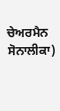ਚੇਅਰਮੈਨ ਸੋਨਾਲੀਕਾ)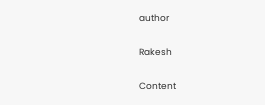author

Rakesh

Content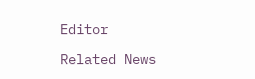Editor

Related News